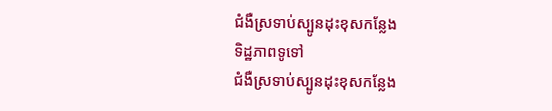ជំងឺស្រទាប់ស្បូនដុះខុសកន្លែង
ទិដ្ឋភាពទូទៅ
ជំងឺស្រទាប់ស្បូនដុះខុសកន្លែង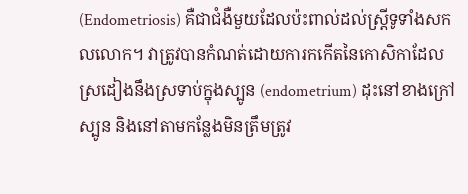(Endometriosis) គឺជាជំងឺមួយដែលប៉ះពាល់ដល់ស្ត្រីទូទាំងសកលលោក។ វាត្រូវបានកំណត់ដោយការកកើតនៃកោសិកាដែលស្រដៀងនឹងស្រទាប់ក្នុងស្បូន (endometrium) ដុះនៅខាងក្រៅស្បូន និងនៅតាមកន្លែងមិនត្រឹមត្រូវ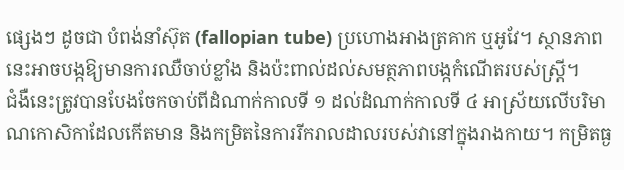ផ្សេងៗ ដូចជា បំពង់នាំស៊ុត (fallopian tube) ប្រហោងអាងត្រគាក ឬអូវែ។ ស្ថានភាពនេះអាចបង្កឱ្យមានការឈឺចាប់ខ្លាំង និងប៉ះពាល់ដល់សមត្ថភាពបង្កកំណើតរបស់ស្ត្រី។
ជំងឺនេះត្រូវបានបែងចែកចាប់ពីដំណាក់កាលទី ១ ដល់ដំណាក់កាលទី ៤ អាស្រ័យលើបរិមាណកោសិកាដែលកើតមាន និងកម្រិតនៃការរីករាលដាលរបស់វានៅក្នុងរាងកាយ។ កម្រិតធ្ង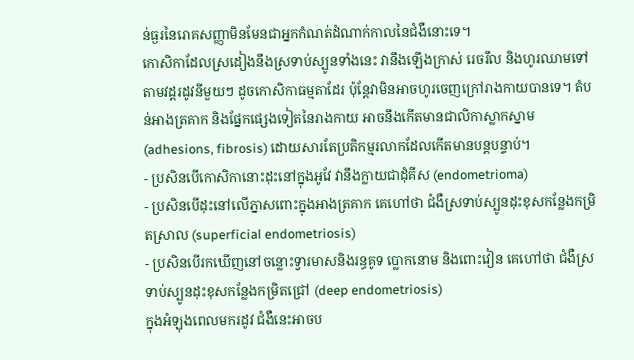ន់ធ្ងរនៃរោគសញ្ញាមិនមែនជាអ្នកកំណត់ដំណាក់កាលនៃជំងឺនោះទេ។
កោសិកាដែលស្រដៀងនឹងស្រទាប់ស្បូនទាំងនេះ វានឹងឡើងក្រាស់ រេចរឹល និងហូរឈាមទៅតាមវដ្តរដូវនីមួយៗ ដូចកោសិកាធម្មតាដែរ ប៉ុន្តែវាមិនអាចហូរចេញក្រៅរាងកាយបានទេ។ តំបន់អាងត្រគាក និងផ្នែកផ្សេងទៀតនៃរាងកាយ អាចនឹងកើតមានជាលិកាស្លាកស្នាម (adhesions, fibrosis) ដោយសារតែប្រតិកម្មរលាកដែលកើតមានបន្តបន្ទាប់។
- ប្រសិនបើកោសិកានោះដុះនៅក្នុងអូវែ វានឹងក្លាយជាដុំគីស (endometrioma)
- ប្រសិនបើដុះនៅលើភ្នាសពោះក្នុងអាងត្រគាក គេហៅថា ជំងឺស្រទាប់ស្បូនដុះខុសកន្លែងកម្រិតស្រាល (superficial endometriosis)
- ប្រសិនបើរកឃើញនៅចន្លោះទ្វារមាសនិងរន្ធគូទ ប្លោកនោម និងពោះវៀន គេហៅថា ជំងឺស្រទាប់ស្បូនដុះខុសកន្លែងកម្រិតជ្រៅ (deep endometriosis)
ក្នុងអំឡុងពេលមករដូវ ជំងឺនេះអាចប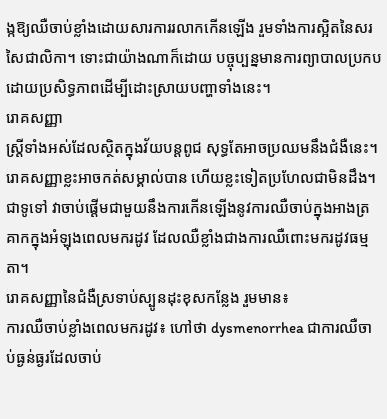ង្កឱ្យឈឺចាប់ខ្លាំងដោយសារការរលាកកើនឡើង រួមទាំងការស្អិតនៃសរសៃជាលិកា។ ទោះជាយ៉ាងណាក៏ដោយ បច្ចុប្បន្នមានការព្យាបាលប្រកបដោយប្រសិទ្ធភាពដើម្បីដោះស្រាយបញ្ហាទាំងនេះ។
រោគសញ្ញា
ស្ត្រីទាំងអស់ដែលស្ថិតក្នុងវ័យបន្តពូជ សុទ្ធតែអាចប្រឈមនឹងជំងឺនេះ។ រោគសញ្ញាខ្លះអាចកត់សម្គាល់បាន ហើយខ្លះទៀតប្រហែលជាមិនដឹង។ ជាទូទៅ វាចាប់ផ្តើមជាមួយនឹងការកើនឡើងនូវការឈឺចាប់ក្នុងអាងត្រគាកក្នុងអំឡុងពេលមករដូវ ដែលឈឺខ្លាំងជាងការឈឺពោះមករដូវធម្មតា។
រោគសញ្ញានៃជំងឺស្រទាប់ស្បូនដុះខុសកន្លែង រួមមាន៖
ការឈឺចាប់ខ្លាំងពេលមករដូវ៖ ហៅថា dysmenorrhea ជាការឈឺចាប់ធ្ងន់ធ្ងរដែលចាប់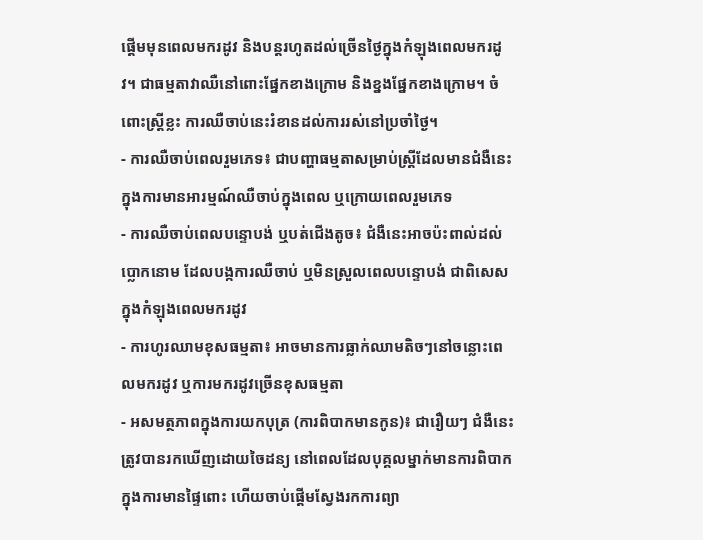ផ្តើមមុនពេលមករដូវ និងបន្តរហូតដល់ច្រើនថ្ងៃក្នុងកំឡុងពេលមករដូវ។ ជាធម្មតាវាឈឺនៅពោះផ្នែកខាងក្រោម និងខ្នងផ្នែកខាងក្រោម។ ចំពោះស្ត្រីខ្លះ ការឈឺចាប់នេះរំខានដល់ការរស់នៅប្រចាំថ្ងៃ។
- ការឈឺចាប់ពេលរួមភេទ៖ ជាបញ្ហាធម្មតាសម្រាប់ស្ត្រីដែលមានជំងឺនេះ ក្នុងការមានអារម្មណ៍ឈឺចាប់ក្នុងពេល ឬក្រោយពេលរួមភេទ
- ការឈឺចាប់ពេលបន្ទោបង់ ឬបត់ជើងតូច៖ ជំងឺនេះអាចប៉ះពាល់ដល់ប្លោកនោម ដែលបង្កការឈឺចាប់ ឬមិនស្រួលពេលបន្ទោបង់ ជាពិសេសក្នុងកំឡុងពេលមករដូវ
- ការហូរឈាមខុសធម្មតា៖ អាចមានការធ្លាក់ឈាមតិចៗនៅចន្លោះពេលមករដូវ ឬការមករដូវច្រើនខុសធម្មតា
- អសមត្ថភាពក្នុងការយកបុត្រ (ការពិបាកមានកូន)៖ ជារឿយៗ ជំងឺនេះត្រូវបានរកឃើញដោយចៃដន្យ នៅពេលដែលបុគ្គលម្នាក់មានការពិបាកក្នុងការមានផ្ទៃពោះ ហើយចាប់ផ្តើមស្វែងរកការព្យា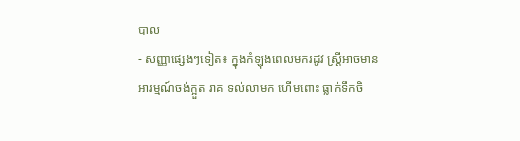បាល
- សញ្ញាផ្សេងៗទៀត៖ ក្នុងកំឡុងពេលមករដូវ ស្ត្រីអាចមានអារម្មណ៍ចង់ក្អួត រាគ ទល់លាមក ហើមពោះ ធ្លាក់ទឹកចិ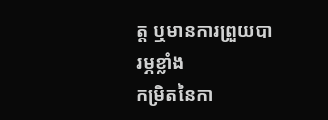ត្ត ឬមានការព្រួយបារម្ភខ្លាំង
កម្រិតនៃកា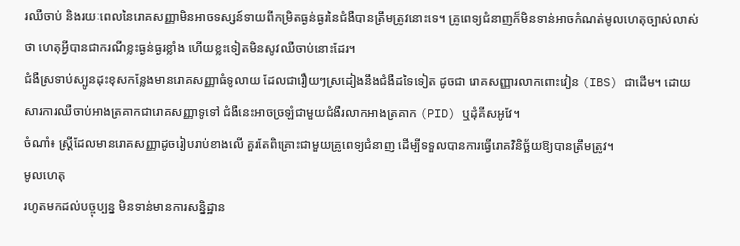រឈឺចាប់ និងរយៈពេលនៃរោគសញ្ញាមិនអាចទស្សន៍ទាយពីកម្រិតធ្ងន់ធ្ងរនៃជំងឺបានត្រឹមត្រូវនោះទេ។ គ្រូពេទ្យជំនាញក៏មិនទាន់អាចកំណត់មូលហេតុច្បាស់លាស់ថា ហេតុអ្វីបានជាករណីខ្លះធ្ងន់ធ្ងរខ្លាំង ហើយខ្លះទៀតមិនសូវឈឺចាប់នោះដែរ។
ជំងឺស្រទាប់ស្បូនដុះខុសកន្លែងមានរោគសញ្ញាធំទូលាយ ដែលជារឿយៗស្រដៀងនឹងជំងឺដទៃទៀត ដូចជា រោគសញ្ញារលាកពោះវៀន (IBS) ជាដើម។ ដោយសារការឈឺចាប់អាងត្រគាកជារោគសញ្ញាទូទៅ ជំងឺនេះអាចច្រឡំជាមួយជំងឺរលាកអាងត្រគាក (PID) ឬដុំគីសអូវែ។
ចំណាំ៖ ស្ត្រីដែលមានរោគសញ្ញាដូចរៀបរាប់ខាងលើ គួរតែពិគ្រោះជាមួយគ្រូពេទ្យជំនាញ ដើម្បីទទួលបានការធ្វើរោគវិនិច្ឆ័យឱ្យបានត្រឹមត្រូវ។
មូលហេតុ
រហូតមកដល់បច្ចុប្បន្ន មិនទាន់មានការសន្និដ្ឋាន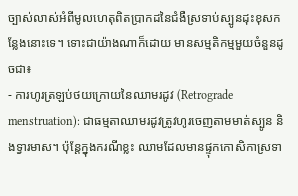ច្បាស់លាស់អំពីមូលហេតុពិតប្រាកដនៃជំងឺស្រទាប់ស្បូនដុះខុសកន្លែងនោះទេ។ ទោះជាយ៉ាងណាក៏ដោយ មានសម្មតិកម្មមួយចំនួនដូចជា៖
- ការហូរត្រឡប់ថយក្រោយនៃឈាមរដូវ (Retrograde menstruation): ជាធម្មតាឈាមរដូវត្រូវហូរចេញតាមមាត់ស្បូន និងទ្វារមាស។ ប៉ុន្តែក្នុងករណីខ្លះ ឈាមដែលមានផ្ទុកកោសិកាស្រទា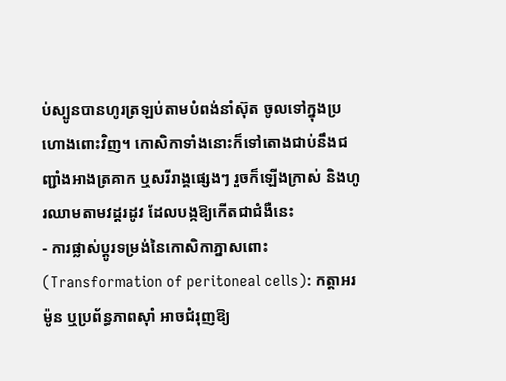ប់ស្បូនបានហូរត្រឡប់តាមបំពង់នាំស៊ុត ចូលទៅក្នុងប្រហោងពោះវិញ។ កោសិកាទាំងនោះក៏ទៅតោងជាប់នឹងជញ្ជាំងអាងត្រគាក ឬសរីរាង្គផ្សេងៗ រួចក៏ឡើងក្រាស់ និងហូរឈាមតាមវដ្តរដូវ ដែលបង្កឱ្យកើតជាជំងឺនេះ
- ការផ្លាស់ប្តូរទម្រង់នៃកោសិកាភ្នាសពោះ (Transformation of peritoneal cells): កត្តាអរម៉ូន ឬប្រព័ន្ធភាពស៊ាំ អាចជំរុញឱ្យ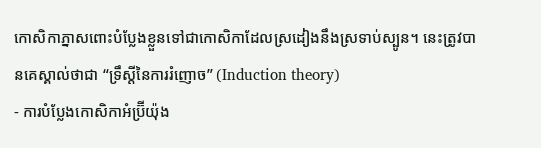កោសិកាភ្នាសពោះបំប្លែងខ្លួនទៅជាកោសិកាដែលស្រដៀងនឹងស្រទាប់ស្បូន។ នេះត្រូវបានគេស្គាល់ថាជា “ទ្រឹស្តីនៃការរំញោច” (Induction theory)
- ការបំប្លែងកោសិកាអំប្រ៊ីយ៉ុង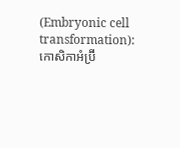(Embryonic cell transformation): កោសិកាអំប្រ៊ី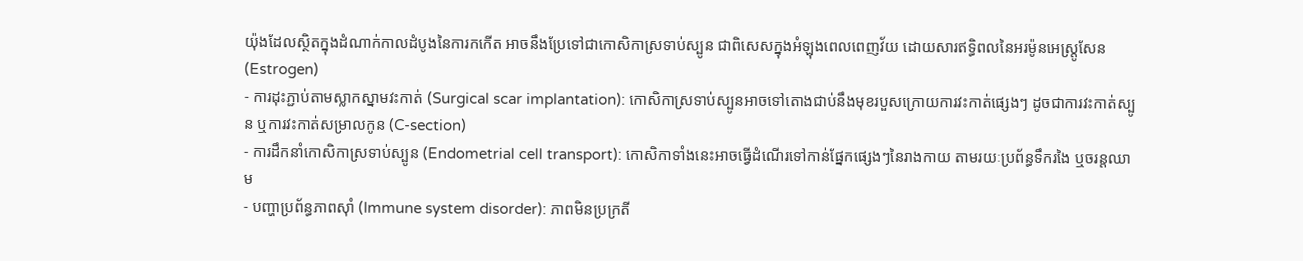យ៉ុងដែលស្ថិតក្នុងដំណាក់កាលដំបូងនៃការកកើត អាចនឹងប្រែទៅជាកោសិកាស្រទាប់ស្បូន ជាពិសេសក្នុងអំឡុងពេលពេញវ័យ ដោយសារឥទ្ធិពលនៃអរម៉ូនអេស្ត្រូសែន (Estrogen)
- ការដុះភ្ជាប់តាមស្លាកស្នាមវះកាត់ (Surgical scar implantation): កោសិកាស្រទាប់ស្បូនអាចទៅតោងជាប់នឹងមុខរបួសក្រោយការវះកាត់ផ្សេងៗ ដូចជាការវះកាត់ស្បូន ឬការវះកាត់សម្រាលកូន (C-section)
- ការដឹកនាំកោសិកាស្រទាប់ស្បូន (Endometrial cell transport): កោសិកាទាំងនេះអាចធ្វើដំណើរទៅកាន់ផ្នែកផ្សេងៗនៃរាងកាយ តាមរយៈប្រព័ន្ធទឹករងៃ ឬចរន្តឈាម
- បញ្ហាប្រព័ន្ធភាពស៊ាំ (Immune system disorder): ភាពមិនប្រក្រតី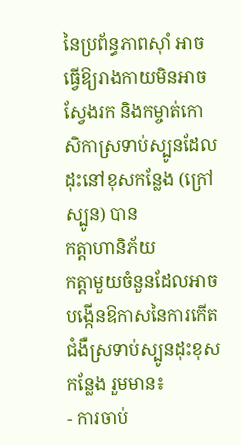នៃប្រព័ន្ធភាពស៊ាំ អាចធ្វើឱ្យរាងកាយមិនអាចស្វែងរក និងកម្ចាត់កោសិកាស្រទាប់ស្បូនដែលដុះនៅខុសកន្លែង (ក្រៅស្បូន) បាន
កត្តាហានិភ័យ
កត្តាមួយចំនួនដែលអាចបង្កើនឱកាសនៃការកើតជំងឺស្រទាប់ស្បូនដុះខុសកន្លែង រួមមាន៖
- ការចាប់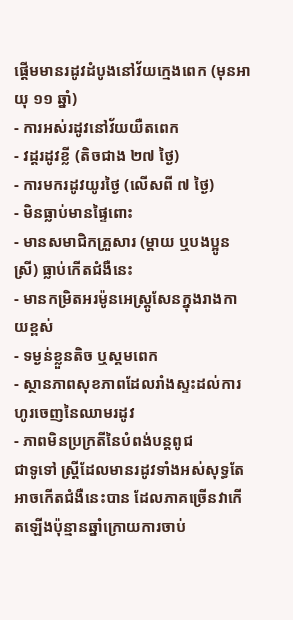ផ្តើមមានរដូវដំបូងនៅវ័យក្មេងពេក (មុនអាយុ ១១ ឆ្នាំ)
- ការអស់រដូវនៅវ័យយឺតពេក
- វដ្តរដូវខ្លី (តិចជាង ២៧ ថ្ងៃ)
- ការមករដូវយូរថ្ងៃ (លើសពី ៧ ថ្ងៃ)
- មិនធ្លាប់មានផ្ទៃពោះ
- មានសមាជិកគ្រួសារ (ម្តាយ ឬបងប្អូនស្រី) ធ្លាប់កើតជំងឺនេះ
- មានកម្រិតអរម៉ូនអេស្ត្រូសែនក្នុងរាងកាយខ្ពស់
- ទម្ងន់ខ្លួនតិច ឬស្គមពេក
- ស្ថានភាពសុខភាពដែលរាំងស្ទះដល់ការហូរចេញនៃឈាមរដូវ
- ភាពមិនប្រក្រតីនៃបំពង់បន្តពូជ
ជាទូទៅ ស្ត្រីដែលមានរដូវទាំងអស់សុទ្ធតែអាចកើតជំងឺនេះបាន ដែលភាគច្រើនវាកើតឡើងប៉ុន្មានឆ្នាំក្រោយការចាប់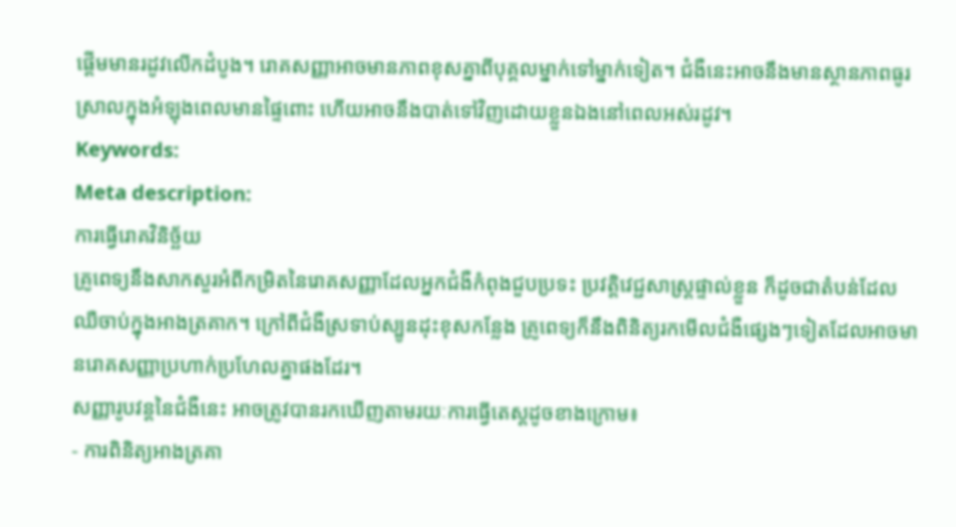ផ្តើមមានរដូវលើកដំបូង។ រោគសញ្ញាអាចមានភាពខុសគ្នាពីបុគ្គលម្នាក់ទៅម្នាក់ទៀត។ ជំងឺនេះអាចនឹងមានស្ថានភាពធូរស្រាលក្នុងអំឡុងពេលមានផ្ទៃពោះ ហើយអាចនឹងបាត់ទៅវិញដោយខ្លួនឯងនៅពេលអស់រដូវ។
Keywords:
Meta description:
ការធ្វើរោគវិនិច្ឆ័យ
គ្រូពេទ្យនឹងសាកសួរអំពីកម្រិតនៃរោគសញ្ញាដែលអ្នកជំងឺកំពុងជួបប្រទះ ប្រវត្តិវេជ្ជសាស្ត្រផ្ទាល់ខ្លួន ក៏ដូចជាតំបន់ដែលឈឺចាប់ក្នុងអាងត្រគាក។ ក្រៅពីជំងឺស្រទាប់ស្បូនដុះខុសកន្លែង គ្រូពេទ្យក៏នឹងពិនិត្យរកមើលជំងឺផ្សេងៗទៀតដែលអាចមានរោគសញ្ញាប្រហាក់ប្រហែលគ្នាផងដែរ។
សញ្ញារូបវន្តនៃជំងឺនេះ អាចត្រូវបានរកឃើញតាមរយៈការធ្វើតេស្តដូចខាងក្រោម៖
- ការពិនិត្យអាងត្រគា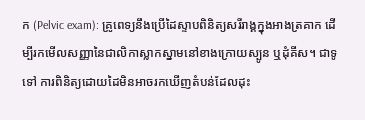ក (Pelvic exam): គ្រូពេទ្យនឹងប្រើដៃស្ទាបពិនិត្យសរីរាង្គក្នុងអាងត្រគាក ដើម្បីរកមើលសញ្ញានៃជាលិកាស្លាកស្នាមនៅខាងក្រោយស្បូន ឬដុំគីស។ ជាទូទៅ ការពិនិត្យដោយដៃមិនអាចរកឃើញតំបន់ដែលដុះ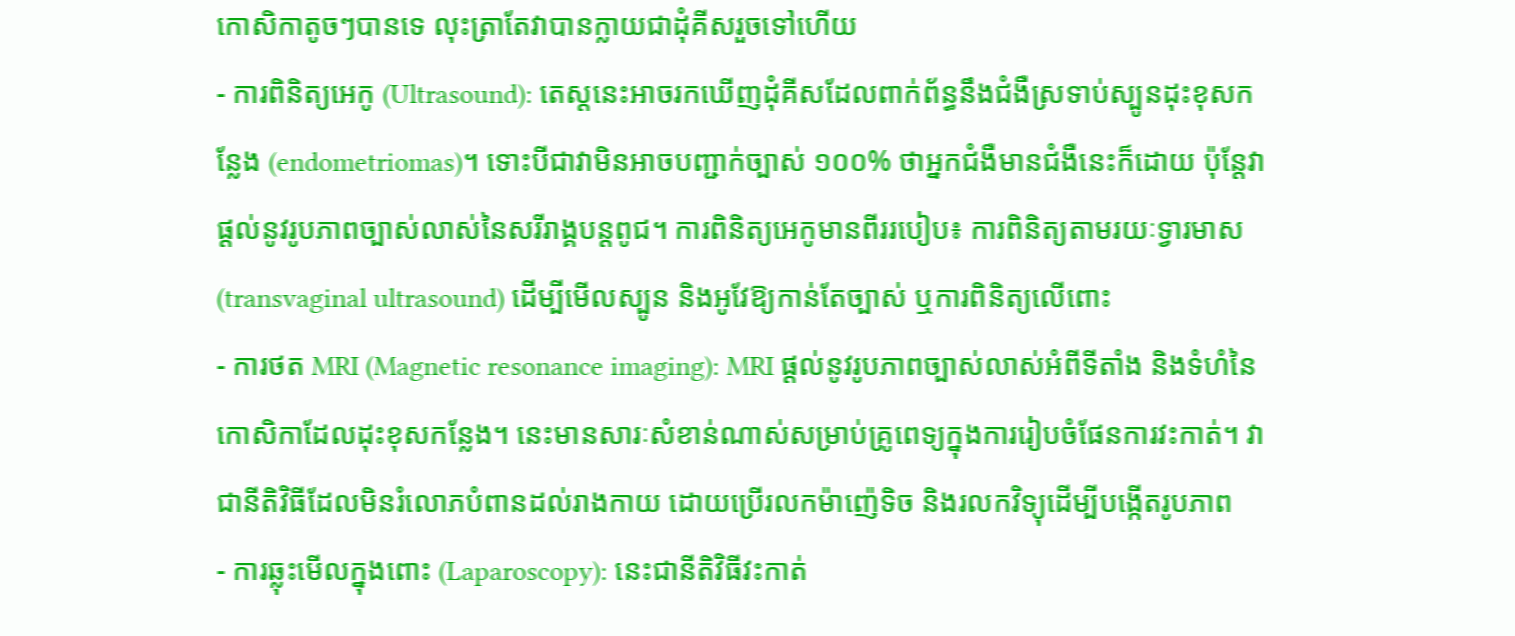កោសិកាតូចៗបានទេ លុះត្រាតែវាបានក្លាយជាដុំគីសរួចទៅហើយ
- ការពិនិត្យអេកូ (Ultrasound): តេស្តនេះអាចរកឃើញដុំគីសដែលពាក់ព័ន្ធនឹងជំងឺស្រទាប់ស្បូនដុះខុសកន្លែង (endometriomas)។ ទោះបីជាវាមិនអាចបញ្ជាក់ច្បាស់ ១០០% ថាអ្នកជំងឺមានជំងឺនេះក៏ដោយ ប៉ុន្តែវាផ្តល់នូវរូបភាពច្បាស់លាស់នៃសរីរាង្គបន្តពូជ។ ការពិនិត្យអេកូមានពីររបៀប៖ ការពិនិត្យតាមរយៈទ្វារមាស (transvaginal ultrasound) ដើម្បីមើលស្បូន និងអូវែឱ្យកាន់តែច្បាស់ ឬការពិនិត្យលើពោះ
- ការថត MRI (Magnetic resonance imaging): MRI ផ្តល់នូវរូបភាពច្បាស់លាស់អំពីទីតាំង និងទំហំនៃកោសិកាដែលដុះខុសកន្លែង។ នេះមានសារៈសំខាន់ណាស់សម្រាប់គ្រូពេទ្យក្នុងការរៀបចំផែនការវះកាត់។ វាជានីតិវិធីដែលមិនរំលោភបំពានដល់រាងកាយ ដោយប្រើរលកម៉ាញ៉េទិច និងរលកវិទ្យុដើម្បីបង្កើតរូបភាព
- ការឆ្លុះមើលក្នុងពោះ (Laparoscopy): នេះជានីតិវិធីវះកាត់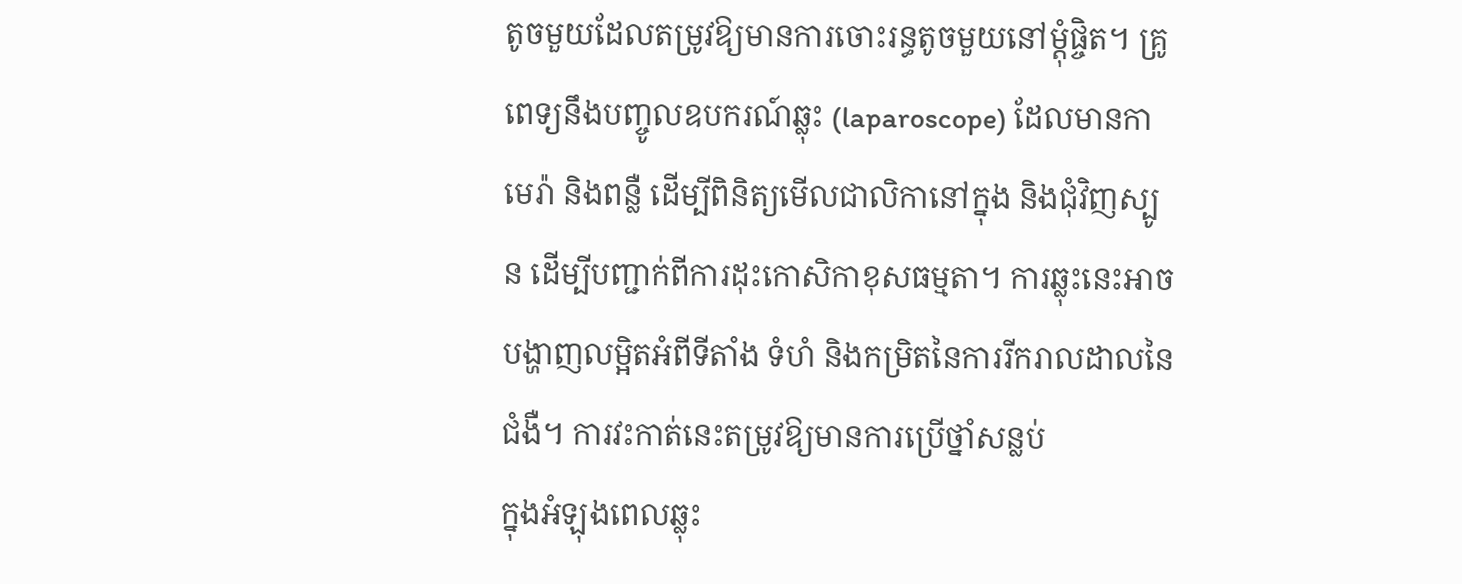តូចមួយដែលតម្រូវឱ្យមានការចោះរន្ធតូចមួយនៅម្តុំផ្ចិត។ គ្រូពេទ្យនឹងបញ្ចូលឧបករណ៍ឆ្លុះ (laparoscope) ដែលមានកាមេរ៉ា និងពន្លឺ ដើម្បីពិនិត្យមើលជាលិកានៅក្នុង និងជុំវិញស្បូន ដើម្បីបញ្ជាក់ពីការដុះកោសិកាខុសធម្មតា។ ការឆ្លុះនេះអាចបង្ហាញលម្អិតអំពីទីតាំង ទំហំ និងកម្រិតនៃការរីករាលដាលនៃជំងឺ។ ការវះកាត់នេះតម្រូវឱ្យមានការប្រើថ្នាំសន្លប់
ក្នុងអំឡុងពេលឆ្លុះ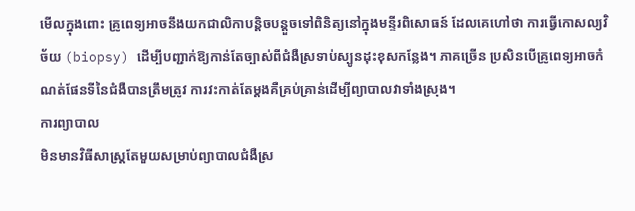មើលក្នុងពោះ គ្រូពេទ្យអាចនឹងយកជាលិកាបន្តិចបន្តួចទៅពិនិត្យនៅក្នុងមន្ទីរពិសោធន៍ ដែលគេហៅថា ការធ្វើកោសល្យវិច័យ (biopsy) ដើម្បីបញ្ជាក់ឱ្យកាន់តែច្បាស់ពីជំងឺស្រទាប់ស្បូនដុះខុសកន្លែង។ ភាគច្រើន ប្រសិនបើគ្រូពេទ្យអាចកំណត់ផែនទីនៃជំងឺបានត្រឹមត្រូវ ការវះកាត់តែម្តងគឺគ្រប់គ្រាន់ដើម្បីព្យាបាលវាទាំងស្រុង។
ការព្យាបាល
មិនមានវិធីសាស្ត្រតែមួយសម្រាប់ព្យាបាលជំងឺស្រ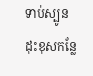ទាប់ស្បូនដុះខុសកន្លែ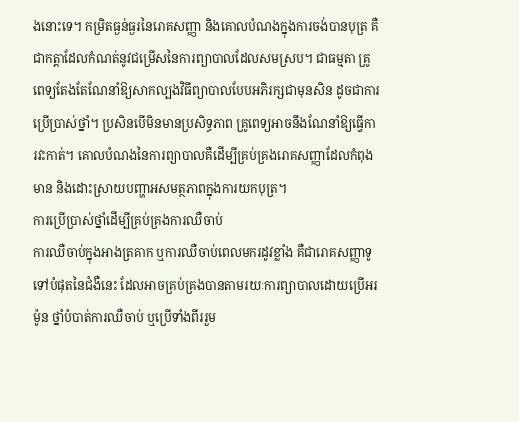ងនោះទេ។ កម្រិតធ្ងន់ធ្ងរនៃរោគសញ្ញា និងគោលបំណងក្នុងការចង់បានបុត្រ គឺជាកត្តាដែលកំណត់នូវជម្រើសនៃការព្យាបាលដែលសមស្រប។ ជាធម្មតា គ្រូពេទ្យតែងតែណែនាំឱ្យសាកល្បងវិធីព្យាបាលបែបអភិរក្សជាមុនសិន ដូចជាការប្រើប្រាស់ថ្នាំ។ ប្រសិនបើមិនមានប្រសិទ្ធភាព គ្រូពេទ្យអាចនឹងណែនាំឱ្យធ្វើការវះកាត់។ គោលបំណងនៃការព្យាបាលគឺដើម្បីគ្រប់គ្រងរោគសញ្ញាដែលកំពុងមាន និងដោះស្រាយបញ្ហាអសមត្ថភាពក្នុងការយកបុត្រ។
ការប្រើប្រាស់ថ្នាំដើម្បីគ្រប់គ្រងការឈឺចាប់
ការឈឺចាប់ក្នុងអាងត្រគាក ឬការឈឺចាប់ពេលមករដូវខ្លាំង គឺជារោគសញ្ញាទូទៅបំផុតនៃជំងឺនេះ ដែលអាចគ្រប់គ្រងបានតាមរយៈការព្យាបាលដោយប្រើអរម៉ូន ថ្នាំបំបាត់ការឈឺចាប់ ឬប្រើទាំងពីររួម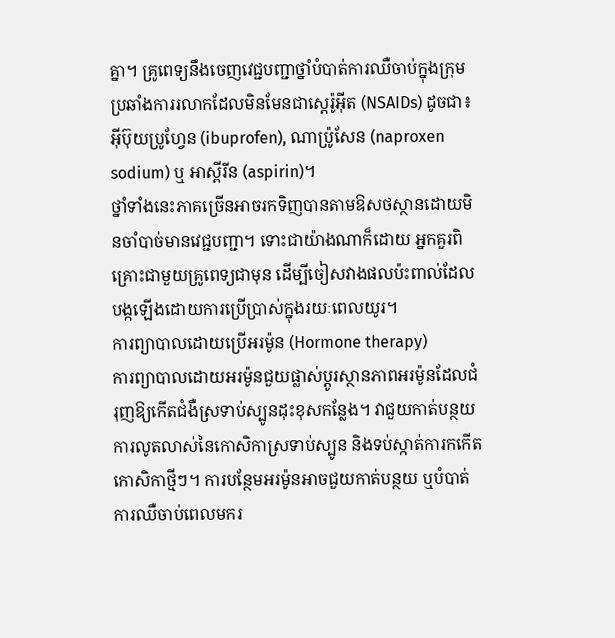គ្នា។ គ្រូពេទ្យនឹងចេញវេជ្ជបញ្ជាថ្នាំបំបាត់ការឈឺចាប់ក្នុងក្រុមប្រឆាំងការរលាកដែលមិនមែនជាស្តេរ៉ូអ៊ីត (NSAIDs) ដូចជា៖ អ៊ីប៊ុយប្រូហ្វែន (ibuprofen), ណាប៉្រូសែន (naproxen sodium) ឬ អាស្ពីរីន (aspirin)។
ថ្នាំទាំងនេះភាគច្រើនអាចរកទិញបានតាមឱសថស្ថានដោយមិនចាំបាច់មានវេជ្ជបញ្ជា។ ទោះជាយ៉ាងណាក៏ដោយ អ្នកគួរពិគ្រោះជាមួយគ្រូពេទ្យជាមុន ដើម្បីចៀសវាងផលប៉ះពាល់ដែលបង្កឡើងដោយការប្រើប្រាស់ក្នុងរយៈពេលយូរ។
ការព្យាបាលដោយប្រើអរម៉ូន (Hormone therapy)
ការព្យាបាលដោយអរម៉ូនជួយផ្លាស់ប្តូរស្ថានភាពអរម៉ូនដែលជំរុញឱ្យកើតជំងឺស្រទាប់ស្បូនដុះខុសកន្លែង។ វាជួយកាត់បន្ថយការលូតលាស់នៃកោសិកាស្រទាប់ស្បូន និងទប់ស្កាត់ការកកើតកោសិកាថ្មីៗ។ ការបន្ថែមអរម៉ូនអាចជួយកាត់បន្ថយ ឬបំបាត់ការឈឺចាប់ពេលមករ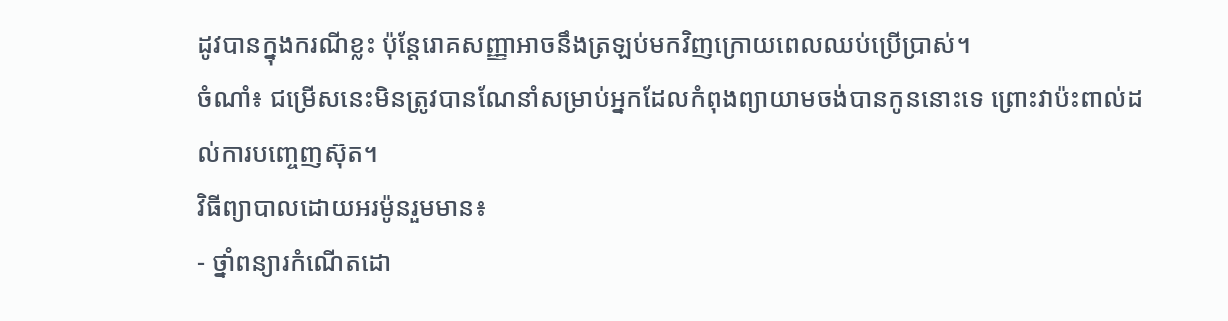ដូវបានក្នុងករណីខ្លះ ប៉ុន្តែរោគសញ្ញាអាចនឹងត្រឡប់មកវិញក្រោយពេលឈប់ប្រើប្រាស់។
ចំណាំ៖ ជម្រើសនេះមិនត្រូវបានណែនាំសម្រាប់អ្នកដែលកំពុងព្យាយាមចង់បានកូននោះទេ ព្រោះវាប៉ះពាល់ដល់ការបញ្ចេញស៊ុត។
វិធីព្យាបាលដោយអរម៉ូនរួមមាន៖
- ថ្នាំពន្យារកំណើតដោ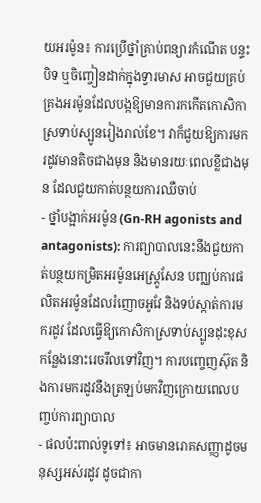យអរម៉ូន៖ ការប្រើថ្នាំគ្រាប់ពន្យារកំណើត បន្ទះបិទ ឬចិញ្ចៀនដាក់ក្នុងទ្វារមាស អាចជួយគ្រប់គ្រងអរម៉ូនដែលបង្កឱ្យមានការកកើតកោសិកាស្រទាប់ស្បូនរៀងរាល់ខែ។ វាក៏ជួយឱ្យការមករដូវមានតិចជាងមុន និងមានរយៈពេលខ្លីជាងមុន ដែលជួយកាត់បន្ថយការឈឺចាប់
- ថ្នាំបង្អាក់អរម៉ូន (Gn-RH agonists and antagonists): ការព្យាបាលនេះនឹងជួយកាត់បន្ថយកម្រិតអរម៉ូនអេស្ត្រូសែន បញ្ឈប់ការផលិតអរម៉ូនដែលរំញោចអូវែ និងទប់ស្កាត់ការមករដូវ ដែលធ្វើឱ្យកោសិកាស្រទាប់ស្បូនដុះខុសកន្លែងនោះរេចរឹលទៅវិញ។ ការបញ្ចេញស៊ុត និងការមករដូវនឹងត្រឡប់មកវិញក្រោយពេលបញ្ចប់ការព្យាបាល
- ផលប៉ះពាល់ទូទៅ៖ អាចមានរោគសញ្ញាដូចមនុស្សអស់រដូវ ដូចជាកា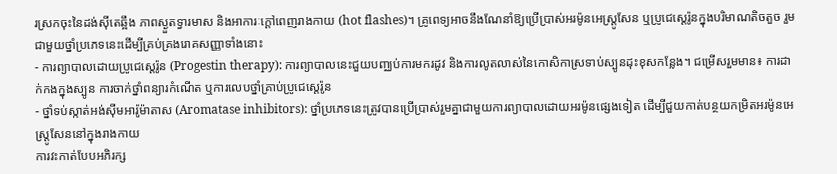រស្រកចុះនៃដង់ស៊ីតេឆ្អឹង ភាពស្ងួតទ្វារមាស និងអាការៈក្តៅពេញរាងកាយ (hot flashes)។ គ្រូពេទ្យអាចនឹងណែនាំឱ្យប្រើប្រាស់អរម៉ូនអេស្ត្រូសែន ឬប្រូជេស្តេរ៉ូនក្នុងបរិមាណតិចតួច រួមជាមួយថ្នាំប្រភេទនេះដើម្បីគ្រប់គ្រងរោគសញ្ញាទាំងនោះ
- ការព្យាបាលដោយប្រូជេស្តេរ៉ូន (Progestin therapy): ការព្យាបាលនេះជួយបញ្ឈប់ការមករដូវ និងការលូតលាស់នៃកោសិកាស្រទាប់ស្បូនដុះខុសកន្លែង។ ជម្រើសរួមមាន៖ ការដាក់កងក្នុងស្បូន ការចាក់ថ្នាំពន្យារកំណើត ឬការលេបថ្នាំគ្រាប់ប្រូជេស្តេរ៉ូន
- ថ្នាំទប់ស្កាត់អង់ស៊ីមអារ៉ូម៉ាតាស (Aromatase inhibitors): ថ្នាំប្រភេទនេះត្រូវបានប្រើប្រាស់រួមគ្នាជាមួយការព្យាបាលដោយអរម៉ូនផ្សេងទៀត ដើម្បីជួយកាត់បន្ថយកម្រិតអរម៉ូនអេស្ត្រូសែននៅក្នុងរាងកាយ
ការវះកាត់បែបអភិរក្ស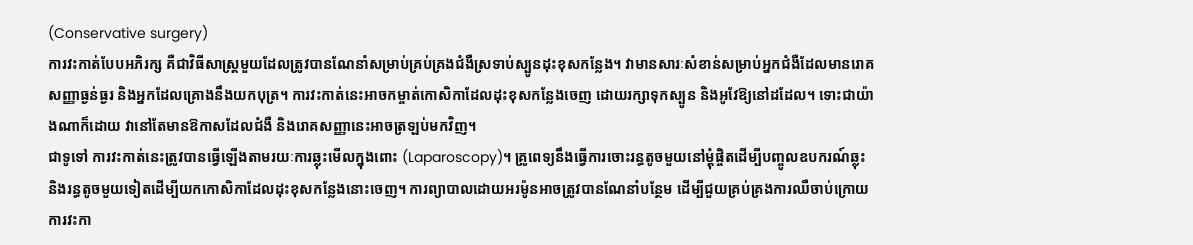(Conservative surgery)
ការវះកាត់បែបអភិរក្ស គឺជាវិធីសាស្ត្រមួយដែលត្រូវបានណែនាំសម្រាប់គ្រប់គ្រងជំងឺស្រទាប់ស្បូនដុះខុសកន្លែង។ វាមានសារៈសំខាន់សម្រាប់អ្នកជំងឺដែលមានរោគសញ្ញាធ្ងន់ធ្ងរ និងអ្នកដែលគ្រោងនឹងយកបុត្រ។ ការវះកាត់នេះអាចកម្ចាត់កោសិកាដែលដុះខុសកន្លែងចេញ ដោយរក្សាទុកស្បូន និងអូវែឱ្យនៅដដែល។ ទោះជាយ៉ាងណាក៏ដោយ វានៅតែមានឱកាសដែលជំងឺ និងរោគសញ្ញានេះអាចត្រឡប់មកវិញ។
ជាទូទៅ ការវះកាត់នេះត្រូវបានធ្វើឡើងតាមរយៈការឆ្លុះមើលក្នុងពោះ (Laparoscopy)។ គ្រូពេទ្យនឹងធ្វើការចោះរន្ធតូចមួយនៅម្តុំផ្ចិតដើម្បីបញ្ចូលឧបករណ៍ឆ្លុះ និងរន្ធតូចមួយទៀតដើម្បីយកកោសិកាដែលដុះខុសកន្លែងនោះចេញ។ ការព្យាបាលដោយអរម៉ូនអាចត្រូវបានណែនាំបន្ថែម ដើម្បីជួយគ្រប់គ្រងការឈឺចាប់ក្រោយការវះកា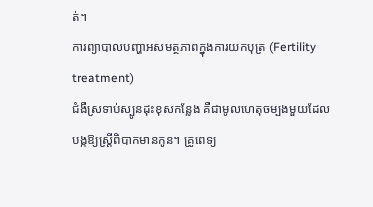ត់។
ការព្យាបាលបញ្ហាអសមត្ថភាពក្នុងការយកបុត្រ (Fertility treatment)
ជំងឺស្រទាប់ស្បូនដុះខុសកន្លែង គឺជាមូលហេតុចម្បងមួយដែលបង្កឱ្យស្ត្រីពិបាកមានកូន។ គ្រូពេទ្យ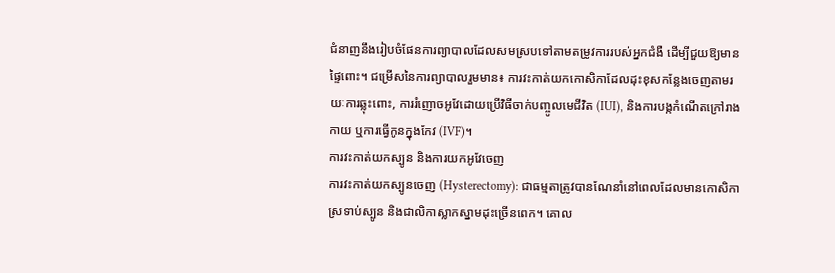ជំនាញនឹងរៀបចំផែនការព្យាបាលដែលសមស្របទៅតាមតម្រូវការរបស់អ្នកជំងឺ ដើម្បីជួយឱ្យមានផ្ទៃពោះ។ ជម្រើសនៃការព្យាបាលរួមមាន៖ ការវះកាត់យកកោសិកាដែលដុះខុសកន្លែងចេញតាមរយៈការឆ្លុះពោះ, ការរំញោចអូវែដោយប្រើវិធីចាក់បញ្ចូលមេជីវិត (IUI), និងការបង្កកំណើតក្រៅរាងកាយ ឬការធ្វើកូនក្នុងកែវ (IVF)។
ការវះកាត់យកស្បូន និងការយកអូវែចេញ
ការវះកាត់យកស្បូនចេញ (Hysterectomy): ជាធម្មតាត្រូវបានណែនាំនៅពេលដែលមានកោសិកាស្រទាប់ស្បូន និងជាលិកាស្លាកស្នាមដុះច្រើនពេក។ គោល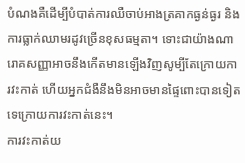បំណងគឺដើម្បីបំបាត់ការឈឺចាប់អាងត្រគាកធ្ងន់ធ្ងរ និងការធ្លាក់ឈាមរដូវច្រើនខុសធម្មតា។ ទោះជាយ៉ាងណា រោគសញ្ញាអាចនឹងកើតមានឡើងវិញសូម្បីតែក្រោយការវះកាត់ ហើយអ្នកជំងឺនឹងមិនអាចមានផ្ទៃពោះបានទៀតទេក្រោយការវះកាត់នេះ។
ការវះកាត់យ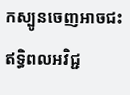កស្បូនចេញអាចជះឥទ្ធិពលអវិជ្ជ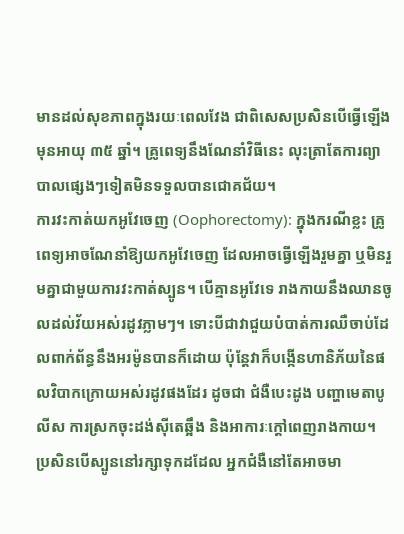មានដល់សុខភាពក្នុងរយៈពេលវែង ជាពិសេសប្រសិនបើធ្វើឡើងមុនអាយុ ៣៥ ឆ្នាំ។ គ្រូពេទ្យនឹងណែនាំវិធីនេះ លុះត្រាតែការព្យាបាលផ្សេងៗទៀតមិនទទួលបានជោគជ័យ។
ការវះកាត់យកអូវែចេញ (Oophorectomy): ក្នុងករណីខ្លះ គ្រូពេទ្យអាចណែនាំឱ្យយកអូវែចេញ ដែលអាចធ្វើឡើងរួមគ្នា ឬមិនរួមគ្នាជាមួយការវះកាត់ស្បូន។ បើគ្មានអូវែទេ រាងកាយនឹងឈានចូលដល់វ័យអស់រដូវភ្លាមៗ។ ទោះបីជាវាជួយបំបាត់ការឈឺចាប់ដែលពាក់ព័ន្ធនឹងអរម៉ូនបានក៏ដោយ ប៉ុន្តែវាក៏បង្កើនហានិភ័យនៃផលវិបាកក្រោយអស់រដូវផងដែរ ដូចជា ជំងឺបេះដូង បញ្ហាមេតាបូលីស ការស្រកចុះដង់ស៊ីតេឆ្អឹង និងអាការៈក្តៅពេញរាងកាយ។ ប្រសិនបើស្បូននៅរក្សាទុកដដែល អ្នកជំងឺនៅតែអាចមា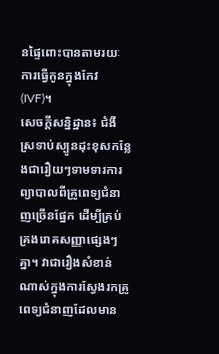នផ្ទៃពោះបានតាមរយៈការធ្វើកូនក្នុងកែវ (IVF)។
សេចក្តីសន្និដ្ឋាន៖ ជំងឺស្រទាប់ស្បូនដុះខុសកន្លែងជារឿយៗទាមទារការព្យាបាលពីគ្រូពេទ្យជំនាញច្រើនផ្នែក ដើម្បីគ្រប់គ្រងរោគសញ្ញាផ្សេងៗគ្នា។ វាជារឿងសំខាន់ណាស់ក្នុងការស្វែងរកគ្រូពេទ្យជំនាញដែលមាន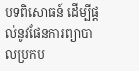បទពិសោធន៍ ដើម្បីផ្តល់នូវផែនការព្យាបាលប្រកប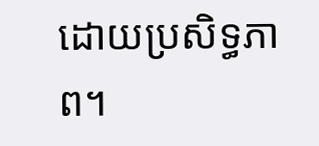ដោយប្រសិទ្ធភាព។